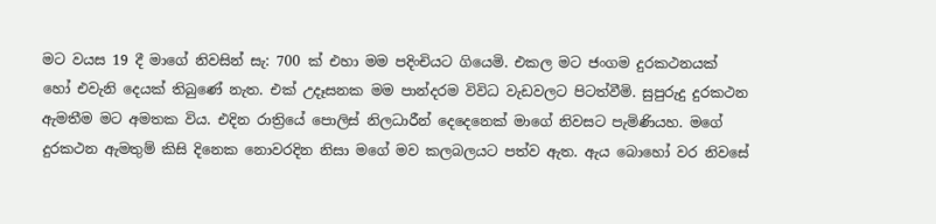මට වයස 19 දී මාගේ නිවසින් සැ: 700 ක් එහා මම පදිංචියට ගියෙමි. එකල මට ජංගම දුරකථනයක් හෝ එවැනි දෙයක් තිබුණේ නැත. එක් උදෑසනක මම පාන්දරම විවිධ වැඩවලට පිටත්වීමි. සුපුරුදු දුරකථන ඇමතීම මට අමතක විය. එදින රාත්‍රියේ පොලිස් නිලධාරීන් දෙදෙනෙක් මාගේ නිවසට පැමිණියහ. මගේ දුරකථන ඇමතුම් කිසි දිනෙක නොවරදින නිසා මගේ මව කලබලයට පත්ව ඇත. ඇය බොහෝ වර නිවසේ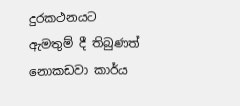දුරකථනයට ඇමතුම් දී තිබුණත් නොකඩවා කාර්ය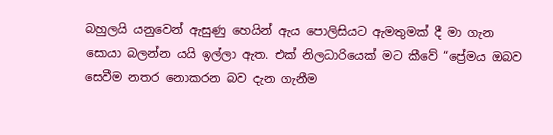බහුලයි යනුවෙන් ඇසුණු හෙයින් ඇය පොලිසියට ඇමතුමක් දී මා ගැන සොයා බලන්න යයි ඉල්ලා ඇත. එක් නිලධාරියෙක් මට කීවේ “ප්‍රේමය ඔබව සෙවීම නතර නොකරන බව දැන ගැනීම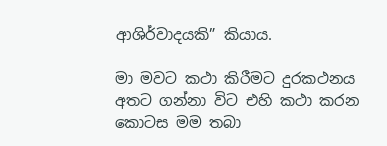ආශිර්වාදයකි” කියාය.

මා මවට කථා කිරීමට දුරකථනය අතට ගන්නා විට එහි කථා කරන කොටස මම තබා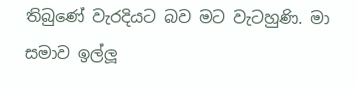තිබුණේ වැරදියට බව මට වැටහුණි. මා සමාව ඉල්ලූ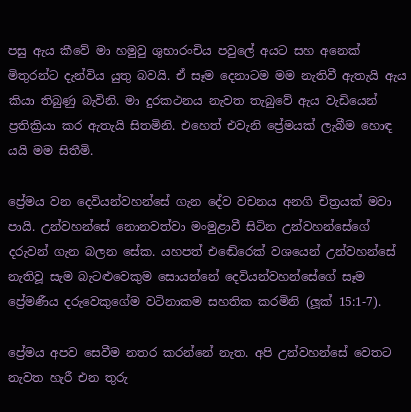පසු ඇය කීවේ මා හමුවු ශුභාරංචිය පවුලේ අයට සහ අනෙක් මිතුරන්ට දැන්විය යුතු බවයි. ඒ සෑම දෙනාටම මම නැතිවී ඇතැයි ඇය කියා තිබුණු බැවිනි. මා දුරකථනය නැවත තැබුවේ ඇය වැඩියෙන් ප්‍රතික්‍රියා කර ඇතැයි සිතමිනි. එහෙත් එවැනි ප්‍රේමයක් ලැබීම හොඳ යයි මම සිතීමි.

ප්‍රේමය වන දෙවියන්වහන්සේ ගැන දේව වචනය අනගි චිත්‍රයක් මවා පායි. උන්වහන්සේ නොනවත්වා මංමුළාවී සිටින උන්වහන්සේගේ දරුවන් ගැන බලන සේක. යහපත් එඬේරෙක් වශයෙන් උන්වහන්සේ නැතිවූ සැම බැටළුවෙකුම සොයන්නේ දෙවියන්වහන්සේගේ සෑම ප්‍රේමණීය දරුවෙකුගේම වටිනාකම සහතික කරමිනි (ලූක් 15:1-7).

ප්‍රේමය අපව සෙවීම නතර කරන්නේ නැත. අපි උන්වහන්සේ වෙතට නැවත හැරී එන තුරු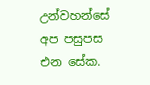උන්වහන්සේ අප පසුපස එන සේක.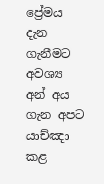ප්‍රේමය දැන ගැනීමට අවශ්‍ය අන් අය ගැන අපට යාච්ඤා කළ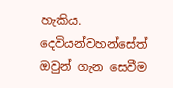හැකිය. දෙවියන්වහන්සේත් ඔවුන් ගැන සෙවීම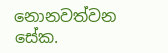නොනවත්වන සේක.